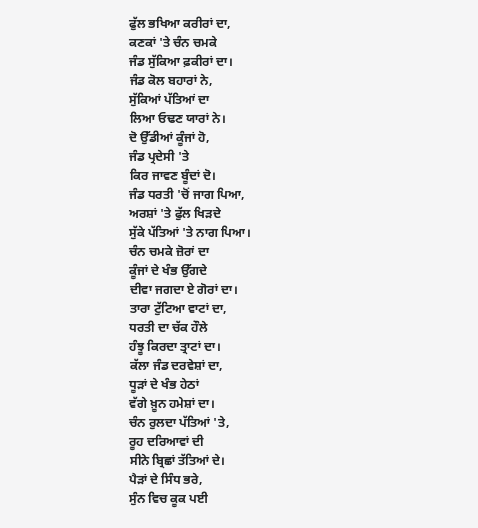ਫੁੱਲ ਭਖਿਆ ਕਰੀਰਾਂ ਦਾ,
ਕਣਕਾਂ 'ਤੇ ਚੰਨ ਚਮਕੇ
ਜੰਡ ਸੁੱਕਿਆ ਫ਼ਕੀਰਾਂ ਦਾ।
ਜੰਡ ਕੋਲ ਬਹਾਰਾਂ ਨੇ,
ਸੁੱਕਿਆਂ ਪੱਤਿਆਂ ਦਾ
ਲਿਆ ਓਢਣ ਯਾਰਾਂ ਨੇ।
ਦੋ ਉੱਡੀਆਂ ਕੂੰਜਾਂ ਹੋ,
ਜੰਡ ਪ੍ਰਦੇਸੀ 'ਤੇ
ਕਿਰ ਜਾਵਣ ਬੂੰਦਾਂ ਦੋ।
ਜੰਡ ਧਰਤੀ 'ਚੋਂ ਜਾਗ ਪਿਆ,
ਅਰਸ਼ਾਂ 'ਤੇ ਫੁੱਲ ਖਿੜਦੇ
ਸੁੱਕੇ ਪੱਤਿਆਂ 'ਤੇ ਨਾਗ ਪਿਆ।
ਚੰਨ ਚਮਕੇ ਜ਼ੋਰਾਂ ਦਾ
ਕੂੰਜਾਂ ਦੇ ਖੰਭ ਉੱਗਦੇ
ਦੀਵਾ ਜਗਦਾ ਏ ਗੋਰਾਂ ਦਾ।
ਤਾਰਾ ਟੁੱਟਿਆ ਵਾਟਾਂ ਦਾ,
ਧਰਤੀ ਦਾ ਚੱਕ ਹੌਲੇ
ਹੰਝੂ ਕਿਰਦਾ ਤ੍ਰਾਟਾਂ ਦਾ।
ਕੱਲਾ ਜੰਡ ਦਰਵੇਸ਼ਾਂ ਦਾ,
ਧੂੜਾਂ ਦੇ ਖੰਭ ਹੇਠਾਂ
ਵੱਗੇ ਖ਼ੂਨ ਹਮੇਸ਼ਾਂ ਦਾ।
ਚੰਨ ਰੁਲਦਾ ਪੱਤਿਆਂ 'ਤੇ,
ਰੂਹ ਦਰਿਆਵਾਂ ਦੀ
ਸੀਨੇ ਬ੍ਰਿਛਾਂ ਤੱਤਿਆਂ ਦੇ।
ਪੈੜਾਂ ਦੇ ਸਿੰਧ ਭਰੇ,
ਸੁੰਨ ਵਿਚ ਕੂਕ ਪਈ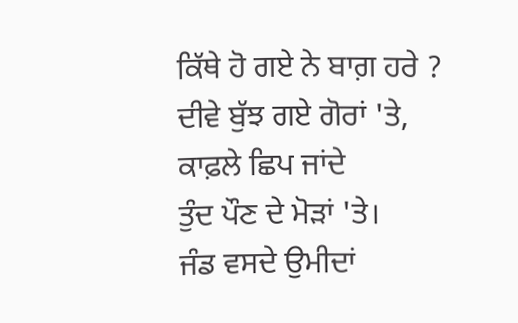ਕਿੱਥੇ ਹੋ ਗਏ ਨੇ ਬਾਗ਼ ਹਰੇ ?
ਦੀਵੇ ਬੁੱਝ ਗਏ ਗੋਰਾਂ 'ਤੇ,
ਕਾਫ਼ਲੇ ਛਿਪ ਜਾਂਦੇ
ਤੁੰਦ ਪੌਣ ਦੇ ਮੋੜਾਂ 'ਤੇ।
ਜੰਡ ਵਸਦੇ ਉਮੀਦਾਂ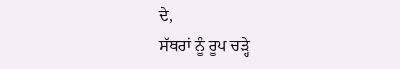ਦੇ,
ਸੱਥਰਾਂ ਨੂੰ ਰੂਪ ਚੜ੍ਹੇ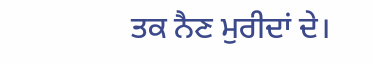ਤਕ ਨੈਣ ਮੁਰੀਦਾਂ ਦੇ।